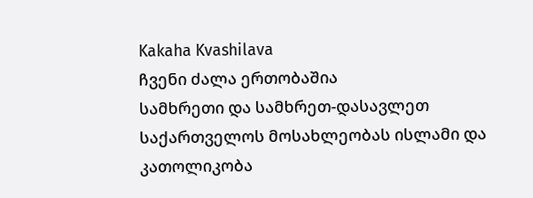Kakaha Kvashilava
ჩვენი ძალა ერთობაშია
სამხრეთი და სამხრეთ-დასავლეთ საქართველოს მოსახლეობას ისლამი და კათოლიკობა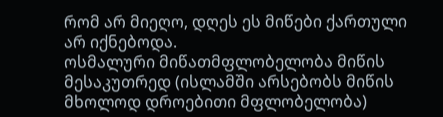რომ არ მიეღო, დღეს ეს მიწები ქართული არ იქნებოდა.
ოსმალური მიწათმფლობელობა მიწის მესაკუთრედ (ისლამში არსებობს მიწის მხოლოდ დროებითი მფლობელობა)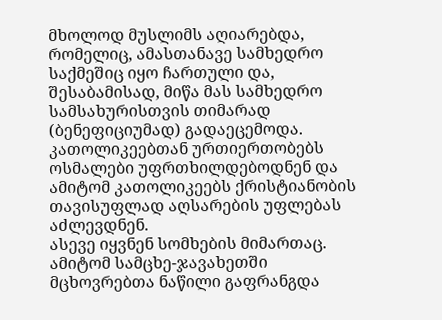მხოლოდ მუსლიმს აღიარებდა, რომელიც, ამასთანავე სამხედრო საქმეშიც იყო ჩართული და, შესაბამისად, მიწა მას სამხედრო სამსახურისთვის თიმარად (ბენეფიციუმად) გადაეცემოდა.
კათოლიკეებთან ურთიერთობებს ოსმალები უფრთხილდებოდნენ და ამიტომ კათოლიკეებს ქრისტიანობის თავისუფლად აღსარების უფლებას აძლევდნენ.
ასევე იყვნენ სომხების მიმართაც.
ამიტომ სამცხე-ჯავახეთში მცხოვრებთა ნაწილი გაფრანგდა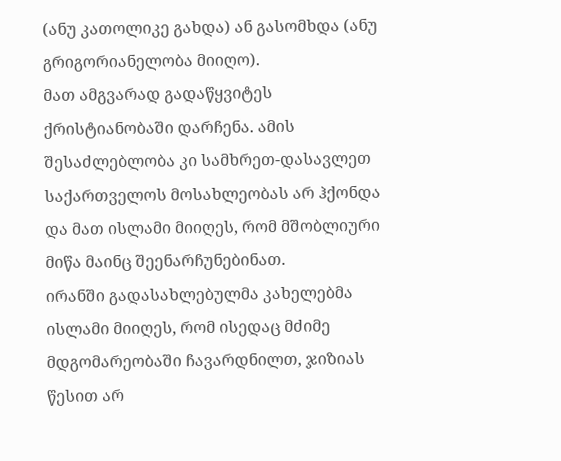(ანუ კათოლიკე გახდა) ან გასომხდა (ანუ გრიგორიანელობა მიიღო).
მათ ამგვარად გადაწყვიტეს ქრისტიანობაში დარჩენა. ამის შესაძლებლობა კი სამხრეთ-დასავლეთ საქართველოს მოსახლეობას არ ჰქონდა და მათ ისლამი მიიღეს, რომ მშობლიური მიწა მაინც შეენარჩუნებინათ.
ირანში გადასახლებულმა კახელებმა ისლამი მიიღეს, რომ ისედაც მძიმე მდგომარეობაში ჩავარდნილთ, ჯიზიას წესით არ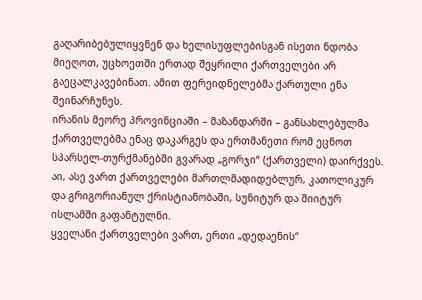გაღარიბებულიყვნენ და ხელისუფლებისგან ისეთი ნდობა მიეღოთ, უცხოეთში ერთად შეყრილი ქართველები არ გაეცალკავებინათ. ამით ფერეიდნელებმა ქართული ენა შეინარჩუნეს.
ირანის მეორე პროვინციაში – მაზანდარში – განსახლებულმა ქართველებმა ენაც დაკარგეს და ერთმანეთი რომ ეცნოთ სპარსელ-თურქმანებში გვარად „გორჯი“ (ქართველი) დაირქვეს.
აი, ასე ვართ ქართველები მართლმადიდებლურ, კათოლიკურ და გრიგორიანულ ქრისტიანობაში, სუნიტურ და შიიტურ ისლამში გაფანტულნი.
ყველანი ქართველები ვართ, ერთი „დედაენის“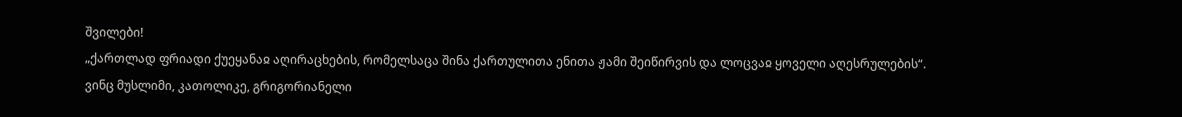შვილები!
„ქართლად ფრიადი ქუეყანაჲ აღირაცხების, რომელსაცა შინა ქართულითა ენითა ჟამი შეიწირვის და ლოცვაჲ ყოველი აღესრულების“.
ვინც მუსლიმი, კათოლიკე, გრიგორიანელი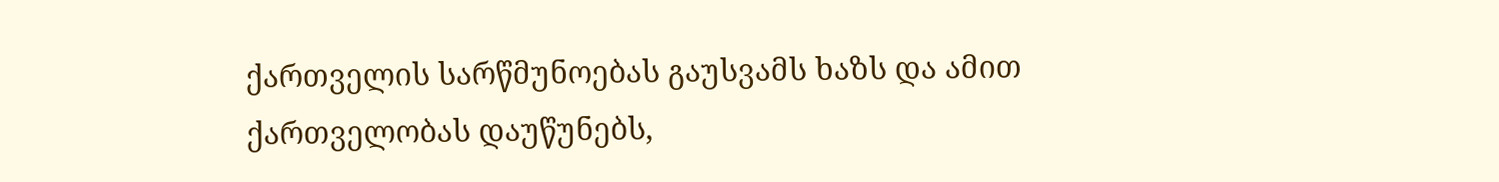ქართველის სარწმუნოებას გაუსვამს ხაზს და ამით ქართველობას დაუწუნებს,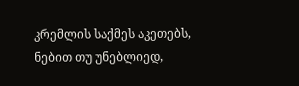კრემლის საქმეს აკეთებს, ნებით თუ უნებლიედ,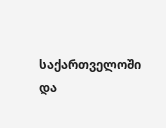საქართველოში და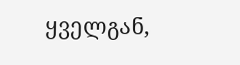ყველგან,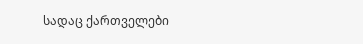სადაც ქართველები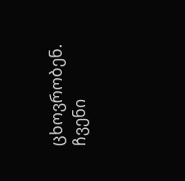ცხოვრობენ.
ჩვენი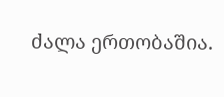ძალა ერთობაშია.